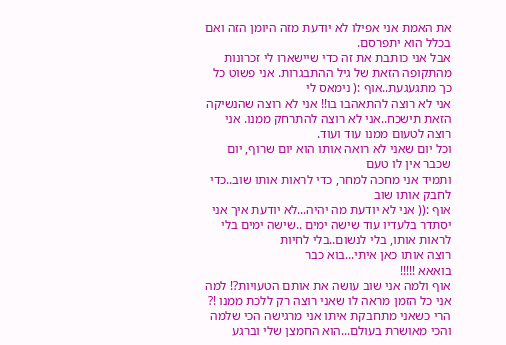את האמת אני אפילו לא יודעת מזה היומן הזה ואם בכלל הוא יתפרסם.
אבל אני כותבת את זה כדי שיישארו לי זכרונות מהתקופה הזאת של גיל ההתבגרות. אני פשוט כל כך מתגעגעת..אוף :( נימאס לי
אני לא רוצה להתאהבו בו!! אני לא רוצה שהנשיקה הזאת תישכח..אני לא רוצה להתרחק ממנו. אני רוצה לטעום ממנו עוד ועוד.
וכל יום שאני לא רואה אותו הוא יום שרוף, יום שכבר אין לו טעם
ותמיד אני מחכה למחר, כדי לראות אותו שוב..כדי לחבק אותו שוב
אוף :(( אני לא יודעת מה יהיה...לא יודעת איך אני יסתדר בלעדיו עוד שישה ימים ..שישה ימים בלי לראות אותו, בלי לנשום..בלי לחיות
רוצה אותו כאן איתי...בוא כבר
בואאא !!!!!
אוף ולמה אני שוב עושה את אותם הטעויות?! למה אני כל הזמן מראה לו שאני רוצה רק ללכת ממנו !? הרי כשאני מתחבקת איתו אני מרגישה הכי שלמה והכי מאושרת בעולם...הוא החמצן שלי וברגע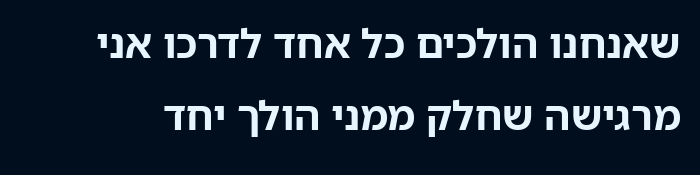שאנחנו הולכים כל אחד לדרכו אני מרגישה שחלק ממני הולך יחד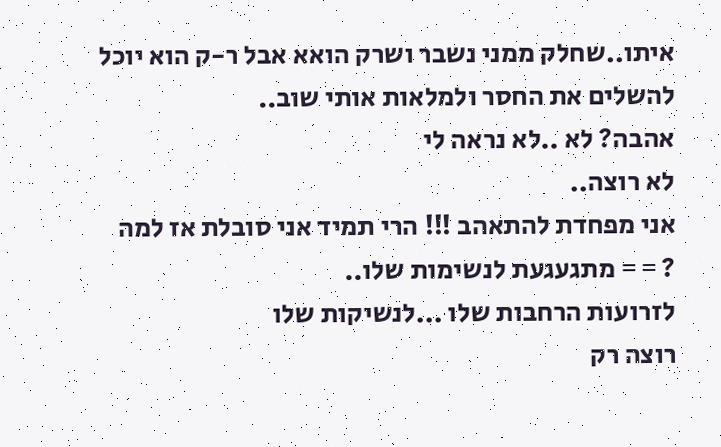איתו..שחלק ממני נשבר ושרק הואא אבל ר-ק הוא יוכל להשלים את החסר ולמלאות אותי שוב..
אהבה? לא ..לא נראה לי
לא רוצה..
אני מפחדת להתאהב !!! הרי תמיד אני סובלת אז למה ? = = מתגעגעת לנשימות שלו..
לזרועות הרחבות שלו ...לנשיקות שלו
רוצה רק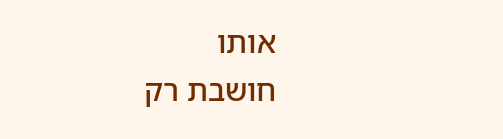אותו
חושבת רק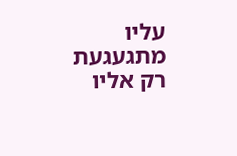עליו
מתגעגעת רק אליו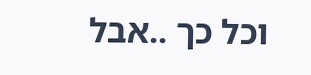וכל כך ..אבל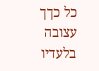כל כךך עצובה בלעדיו